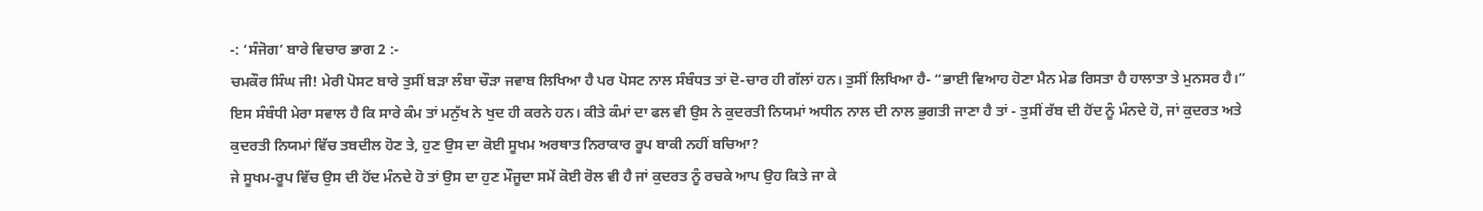-: ‘ਸੰਜੋਗ’ ਬਾਰੇ ਵਿਚਾਰ ਭਾਗ 2 :-
ਚਮਕੌਰ ਸਿੰਘ ਜੀ! ਮੇਰੀ ਪੋਸਟ ਬਾਰੇ ਤੁਸੀਂ ਬੜਾ ਲੰਬਾ ਚੌੜਾ ਜਵਾਬ ਲਿਖਿਆ ਹੈ ਪਰ ਪੋਸਟ ਨਾਲ ਸੰਬੰਧਤ ਤਾਂ ਦੋ-ਚਾਰ ਹੀ ਗੱਲਾਂ ਹਨ। ਤੁਸੀਂ ਲਿਖਿਆ ਹੈ- “ਭਾਈ ਵਿਆਹ ਹੋਣਾ ਮੈਨ ਮੇਡ ਰਿਸਤਾ ਹੈ ਹਾਲਾਤਾ ਤੇ ਮੁਨਸਰ ਹੈ।”
ਇਸ ਸੰਬੰਧੀ ਮੇਰਾ ਸਵਾਲ ਹੈ ਕਿ ਸਾਰੇ ਕੰਮ ਤਾਂ ਮਨੁੱਖ ਨੇ ਖੁਦ ਹੀ ਕਰਨੇ ਹਨ। ਕੀਤੇ ਕੰਮਾਂ ਦਾ ਫਲ ਵੀ ਉਸ ਨੇ ਕੁਦਰਤੀ ਨਿਯਮਾਂ ਅਧੀਨ ਨਾਲ ਦੀ ਨਾਲ ਭੁਗਤੀ ਜਾਣਾ ਹੈ ਤਾਂ - ਤੁਸੀਂ ਰੱਬ ਦੀ ਹੋਂਦ ਨੂੰ ਮੰਨਦੇ ਹੋ, ਜਾਂ ਕੁਦਰਤ ਅਤੇ ਕੁਦਰਤੀ ਨਿਯਮਾਂ ਵਿੱਚ ਤਬਦੀਲ ਹੋਣ ਤੇ, ਹੁਣ ਉਸ ਦਾ ਕੋਈ ਸੂਖਮ ਅਰਥਾਤ ਨਿਰਾਕਾਰ ਰੂਪ ਬਾਕੀ ਨਹੀਂ ਬਚਿਆ?
ਜੇ ਸੂਖਮ-ਰੂਪ ਵਿੱਚ ਉਸ ਦੀ ਹੋਂਦ ਮੰਨਦੇ ਹੋ ਤਾਂ ਉਸ ਦਾ ਹੁਣ ਮੌਜੂਦਾ ਸਮੇਂ ਕੋਈ ਰੋਲ ਵੀ ਹੈ ਜਾਂ ਕੁਦਰਤ ਨੂੰ ਰਚਕੇ ਆਪ ਉਹ ਕਿਤੇ ਜਾ ਕੇ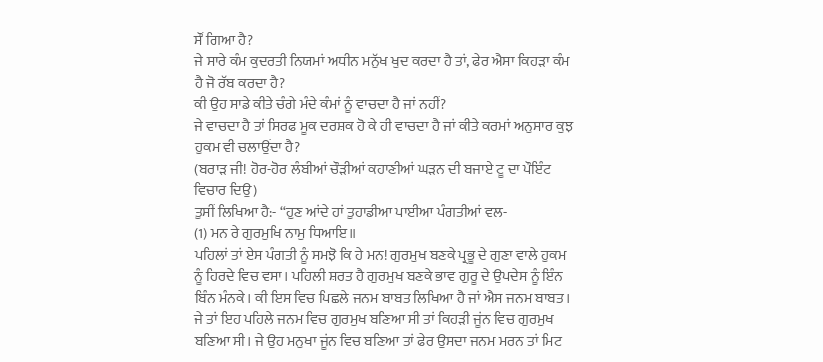ਸੌਂ ਗਿਆ ਹੈ?
ਜੇ ਸਾਰੇ ਕੰਮ ਕੁਦਰਤੀ ਨਿਯਮਾਂ ਅਧੀਨ ਮਨੁੱਖ ਖੁਦ ਕਰਦਾ ਹੈ ਤਾਂ, ਫੇਰ ਐਸਾ ਕਿਹੜਾ ਕੰਮ ਹੈ ਜੋ ਰੱਬ ਕਰਦਾ ਹੈ?
ਕੀ ਉਹ ਸਾਡੇ ਕੀਤੇ ਚੰਗੇ ਮੰਦੇ ਕੰਮਾਂ ਨੂੰ ਵਾਚਦਾ ਹੈ ਜਾਂ ਨਹੀਂ?
ਜੇ ਵਾਚਦਾ ਹੈ ਤਾਂ ਸਿਰਫ ਮੂਕ ਦਰਸ਼ਕ ਹੋ ਕੇ ਹੀ ਵਾਚਦਾ ਹੈ ਜਾਂ ਕੀਤੇ ਕਰਮਾਂ ਅਨੁਸਾਰ ਕੁਝ ਹੁਕਮ ਵੀ ਚਲਾਉਂਦਾ ਹੈ?
(ਬਰਾੜ ਜੀ! ਹੋਰ-ਹੋਰ ਲੰਬੀਆਂ ਚੌੜੀਆਂ ਕਹਾਣੀਆਂ ਘੜਨ ਦੀ ਬਜਾਏ ਟੂ ਦਾ ਪੌਇੰਟ ਵਿਚਾਰ ਦਿਉ)
ਤੁਸੀਂ ਲਿਖਿਆ ਹੈ:- “ਹੁਣ ਆਂਦੇ ਹਾਂ ਤੁਹਾਡੀਆ ਪਾਈਆ ਪੰਗਤੀਆਂ ਵਲ-
(1) ਮਨ ਰੇ ਗੁਰਮੁਖਿ ਨਾਮੁ ਧਿਆਇ॥
ਪਹਿਲਾਂ ਤਾਂ ਏਸ ਪੰਗਤੀ ਨੂੰ ਸਮਝੋ ਕਿ ਹੇ ਮਨ! ਗੁਰਮੁਖ ਬਣਕੇ ਪ੍ਰਭੂ ਦੇ ਗੁਣਾ ਵਾਲੇ ਹੁਕਮ ਨੂੰ ਹਿਰਦੇ ਵਿਚ ਵਸਾ। ਪਹਿਲੀ ਸ਼ਰਤ ਹੈ ਗੁਰਮੁਖ ਬਣਕੇ ਭਾਵ ਗੁਰੂ ਦੇ ਉਪਦੇਸ ਨੂੰ ਇੰਨ ਬਿੰਨ ਮੰਨਕੇ। ਕੀ ਇਸ ਵਿਚ ਪਿਛਲੇ ਜਨਮ ਬਾਬਤ ਲਿਖਿਆ ਹੈ ਜਾਂ ਐਸ ਜਨਮ ਬਾਬਤ। ਜੇ ਤਾਂ ਇਹ ਪਹਿਲੇ ਜਨਮ ਵਿਚ ਗੁਰਮੁਖ ਬਣਿਆ ਸੀ ਤਾਂ ਕਿਹੜੀ ਜੂਂਨ ਵਿਚ ਗੁਰਮੁਖ ਬਣਿਆ ਸੀ। ਜੇ ਉਹ ਮਨੁਖਾ ਜੂਂਨ ਵਿਚ ਬਣਿਆ ਤਾਂ ਫੇਰ ਉਸਦਾ ਜਨਮ ਮਰਨ ਤਾਂ ਮਿਟ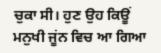ਚੁਕਾ ਸੀ। ਹੁਣ ਉਹ ਕਿਊਂ ਮਨੁਖੀ ਜੂਂਨ ਵਿਚ ਆ ਗਿਆ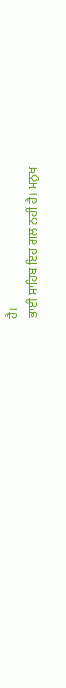ਹੈ।
ਭਾਈ ਸਾਹਿਬ ਇਹ ਗਲ ਨਹੀਂ ਹੈ। ਮਨੁਖ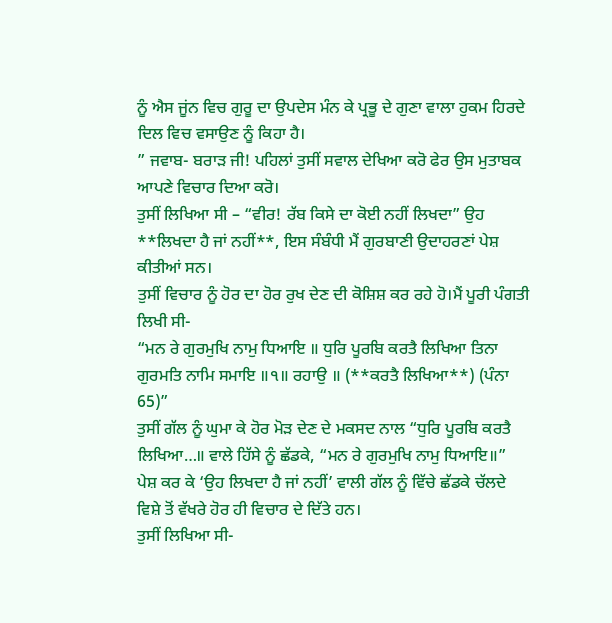ਨੂੰ ਐਸ ਜੂਂਨ ਵਿਚ ਗੁਰੂ ਦਾ ਉਪਦੇਸ ਮੰਨ ਕੇ ਪ੍ਰਭੂ ਦੇ ਗੁਣਾ ਵਾਲਾ ਹੁਕਮ ਹਿਰਦੇ ਦਿਲ ਵਿਚ ਵਸਾਉਣ ਨੂੰ ਕਿਹਾ ਹੈ।
” ਜਵਾਬ- ਬਰਾੜ ਜੀ! ਪਹਿਲਾਂ ਤੁਸੀਂ ਸਵਾਲ ਦੇਖਿਆ ਕਰੋ ਫੇਰ ਉਸ ਮੁਤਾਬਕ ਆਪਣੇ ਵਿਚਾਰ ਦਿਆ ਕਰੋ।
ਤੁਸੀਂ ਲਿਖਿਆ ਸੀ – “ਵੀਰ! ਰੱਬ ਕਿਸੇ ਦਾ ਕੋਈ ਨਹੀਂ ਲਿਖਦਾ” ਉਹ **ਲਿਖਦਾ ਹੈ ਜਾਂ ਨਹੀਂ**, ਇਸ ਸੰਬੰਧੀ ਮੈਂ ਗੁਰਬਾਣੀ ਉਦਾਹਰਣਾਂ ਪੇਸ਼ ਕੀਤੀਆਂ ਸਨ।
ਤੁਸੀਂ ਵਿਚਾਰ ਨੂੰ ਹੋਰ ਦਾ ਹੋਰ ਰੁਖ ਦੇਣ ਦੀ ਕੋਸ਼ਿਸ਼ ਕਰ ਰਹੇ ਹੋ।ਮੈਂ ਪੂਰੀ ਪੰਗਤੀ ਲਿਖੀ ਸੀ-
“ਮਨ ਰੇ ਗੁਰਮੁਖਿ ਨਾਮੁ ਧਿਆਇ ॥ ਧੁਰਿ ਪੂਰਬਿ ਕਰਤੈ ਲਿਖਿਆ ਤਿਨਾ ਗੁਰਮਤਿ ਨਾਮਿ ਸਮਾਇ ॥੧॥ ਰਹਾਉ ॥ (**ਕਰਤੈ ਲਿਖਿਆ**) (ਪੰਨਾ 65)”
ਤੁਸੀਂ ਗੱਲ ਨੂੰ ਘੁਮਾ ਕੇ ਹੋਰ ਮੋੜ ਦੇਣ ਦੇ ਮਕਸਦ ਨਾਲ “ਧੁਰਿ ਪੂਰਬਿ ਕਰਤੈ ਲਿਖਿਆ…॥ ਵਾਲੇ ਹਿੱਸੇ ਨੂੰ ਛੱਡਕੇ, “ਮਨ ਰੇ ਗੁਰਮੁਖਿ ਨਾਮੁ ਧਿਆਇ॥” ਪੇਸ਼ ਕਰ ਕੇ ‘ਉਹ ਲਿਖਦਾ ਹੈ ਜਾਂ ਨਹੀਂ’ ਵਾਲੀ ਗੱਲ ਨੂੰ ਵਿੱਚੇ ਛੱਡਕੇ ਚੱਲਦੇ ਵਿਸ਼ੇ ਤੋਂ ਵੱਖਰੇ ਹੋਰ ਹੀ ਵਿਚਾਰ ਦੇ ਦਿੱਤੇ ਹਨ।
ਤੁਸੀਂ ਲਿਖਿਆ ਸੀ-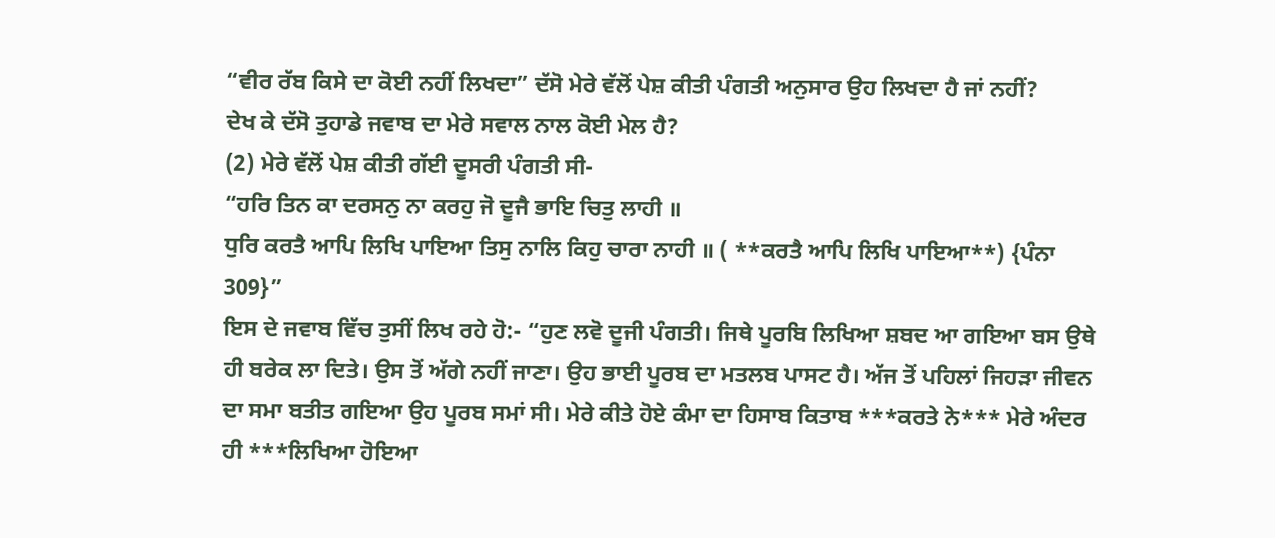“ਵੀਰ ਰੱਬ ਕਿਸੇ ਦਾ ਕੋਈ ਨਹੀਂ ਲਿਖਦਾ” ਦੱਸੋ ਮੇਰੇ ਵੱਲੋਂ ਪੇਸ਼ ਕੀਤੀ ਪੰਗਤੀ ਅਨੁਸਾਰ ਉਹ ਲਿਖਦਾ ਹੈ ਜਾਂ ਨਹੀਂ?
ਦੇਖ ਕੇ ਦੱਸੋ ਤੁਹਾਡੇ ਜਵਾਬ ਦਾ ਮੇਰੇ ਸਵਾਲ ਨਾਲ ਕੋਈ ਮੇਲ ਹੈ?
(2) ਮੇਰੇ ਵੱਲੋਂ ਪੇਸ਼ ਕੀਤੀ ਗੱਈ ਦੂਸਰੀ ਪੰਗਤੀ ਸੀ-
“ਹਰਿ ਤਿਨ ਕਾ ਦਰਸਨੁ ਨਾ ਕਰਹੁ ਜੋ ਦੂਜੈ ਭਾਇ ਚਿਤੁ ਲਾਹੀ ॥
ਧੁਰਿ ਕਰਤੈ ਆਪਿ ਲਿਖਿ ਪਾਇਆ ਤਿਸੁ ਨਾਲਿ ਕਿਹੁ ਚਾਰਾ ਨਾਹੀ ॥ ( **ਕਰਤੈ ਆਪਿ ਲਿਖਿ ਪਾਇਆ**) {ਪੰਨਾ 309}”
ਇਸ ਦੇ ਜਵਾਬ ਵਿੱਚ ਤੁਸੀਂ ਲਿਖ ਰਹੇ ਹੋ:- “ਹੁਣ ਲਵੋ ਦੂਜੀ ਪੰਗਤੀ। ਜਿਥੇ ਪੂਰਬਿ ਲਿਖਿਆ ਸ਼ਬਦ ਆ ਗਇਆ ਬਸ ਉਥੇ ਹੀ ਬਰੇਕ ਲਾ ਦਿਤੇ। ਉਸ ਤੋਂ ਅੱਗੇ ਨਹੀਂ ਜਾਣਾ। ਉਹ ਭਾਈ ਪੂਰਬ ਦਾ ਮਤਲਬ ਪਾਸਟ ਹੈ। ਅੱਜ ਤੋਂ ਪਹਿਲਾਂ ਜਿਹੜਾ ਜੀਵਨ ਦਾ ਸਮਾ ਬਤੀਤ ਗਇਆ ਉਹ ਪੂਰਬ ਸਮਾਂ ਸੀ। ਮੇਰੇ ਕੀਤੇ ਹੋਏ ਕੰਮਾ ਦਾ ਹਿਸਾਬ ਕਿਤਾਬ ***ਕਰਤੇ ਨੇ*** ਮੇਰੇ ਅੰਦਰ ਹੀ ***ਲਿਖਿਆ ਹੋਇਆ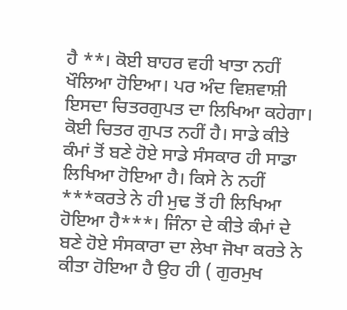ਹੈ **। ਕੋਈ ਬਾਹਰ ਵਹੀ ਖਾਤਾ ਨਹੀਂ ਖੌਲਿਆ ਹੋਇਆ। ਪਰ ਅੰਦ ਵਿਸ਼ਵਾਸ਼ੀ ਇਸਦਾ ਚਿਤਰਗੁਪਤ ਦਾ ਲਿਖਿਆ ਕਹੇਗਾ। ਕੋਈ ਚਿਤਰ ਗੁਪਤ ਨਹੀਂ ਹੈ। ਸਾਡੇ ਕੀਤੇ ਕੰਮਾਂ ਤੋਂ ਬਣੇ ਹੋਏ ਸਾਡੇ ਸੰਸਕਾਰ ਹੀ ਸਾਡਾ ਲਿਖਿਆ ਹੋਇਆ ਹੈ। ਕਿਸੇ ਨੇ ਨਹੀਂ ***ਕਰਤੇ ਨੇ ਹੀ ਮੁਢ ਤੋਂ ਹੀ ਲਿਖਿਆ ਹੋਇਆ ਹੈ***। ਜਿੰਨਾ ਦੇ ਕੀਤੇ ਕੰਮਾਂ ਦੇ ਬਣੇ ਹੋਏ ਸੰਸਕਾਰਾ ਦਾ ਲੇਖਾ ਜੋਖਾ ਕਰਤੇ ਨੇ ਕੀਤਾ ਹੋਇਆ ਹੈ ਉਹ ਹੀ ( ਗੁਰਮੁਖ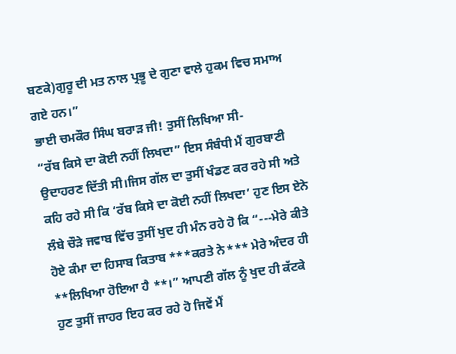ਬਣਕੇ)ਗੁਰੂ ਦੀ ਮਤ ਨਾਲ ਪ੍ਰਭੂ ਦੇ ਗੁਣਾ ਵਾਲੇ ਹੁਕਮ ਵਿਚ ਸਮਾਅ ਗਏ ਹਨ।”
ਭਾਈ ਚਮਕੌਰ ਸਿੰਘ ਬਰਾੜ ਜੀ! ਤੁਸੀਂ ਲਿਖਿਆ ਸੀ-
“ਰੱਬ ਕਿਸੇ ਦਾ ਕੋਈ ਨਹੀਂ ਲਿਖਦਾ” ਇਸ ਸੰਬੰਧੀ ਮੈਂ ਗੁਰਬਾਣੀ ਉਦਾਹਰਣ ਦਿੱਤੀ ਸੀ।ਜਿਸ ਗੱਲ ਦਾ ਤੁਸੀਂ ਖੰਡਣ ਕਰ ਰਹੇ ਸੀ ਅਤੇ ਕਹਿ ਰਹੇ ਸੀ ਕਿ ‘ਰੱਬ ਕਿਸੇ ਦਾ ਕੋਈ ਨਹੀਂ ਲਿਖਦਾ’ ਹੁਣ ਇਸ ਏਨੇ ਲੰਬੇ ਚੌੜੇ ਜਵਾਬ ਵਿੱਚ ਤੁਸੀਂ ਖੁਦ ਹੀ ਮੰਨ ਰਹੇ ਹੋ ਕਿ “---ਮੇਰੇ ਕੀਤੇ ਹੋਏ ਕੰਮਾ ਦਾ ਹਿਸਾਬ ਕਿਤਾਬ ***ਕਰਤੇ ਨੇ*** ਮੇਰੇ ਅੰਦਰ ਹੀ **ਲਿਖਿਆ ਹੋਇਆ ਹੈ **।” ਆਪਣੀ ਗੱਲ ਨੂੰ ਖੁਦ ਹੀ ਕੱਟਕੇ ਹੁਣ ਤੁਸੀਂ ਜਾਹਰ ਇਹ ਕਰ ਰਹੇ ਹੋ ਜਿਵੇਂ ਮੈਂ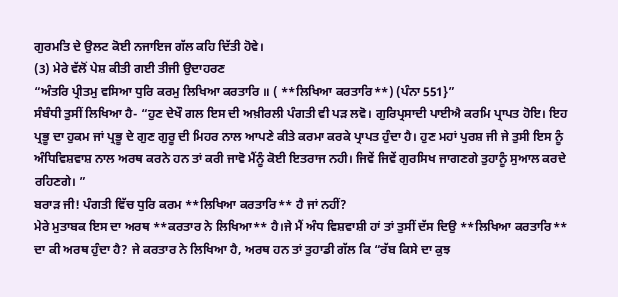ਗੁਰਮਤਿ ਦੇ ਉਲਟ ਕੋਈ ਨਜਾਇਜ ਗੱਲ ਕਹਿ ਦਿੱਤੀ ਹੋਵੇ।
(3) ਮੇਰੇ ਵੱਲੋਂ ਪੇਸ਼ ਕੀਤੀ ਗਈ ਤੀਜੀ ਉਦਾਹਰਣ
“ਅੰਤਰਿ ਪ੍ਰੀਤਮੁ ਵਸਿਆ ਧੁਰਿ ਕਰਮੁ ਲਿਖਿਆ ਕਰਤਾਰਿ ॥ ( **ਲਿਖਿਆ ਕਰਤਾਰਿ**) (ਪੰਨਾ 551}”
ਸੰਬੰਧੀ ਤੁਸੀਂ ਲਿਖਿਆ ਹੈ- “ਹੁਣ ਦੇਖੌ ਗਲ ਇਸ ਦੀ ਅਖ਼ੀਰਲੀ ਪੰਗਤੀ ਵੀ ਪੜ ਲਵੋ। ਗੁਰਿਪ੍ਰਸਾਦੀ ਪਾਈਐ ਕਰਮਿ ਪ੍ਰਾਪਤ ਹੋਇ। ਇਹ ਪ੍ਰਭੂ ਦਾ ਹੁਕਮ ਜਾਂ ਪ੍ਰਭੂ ਦੇ ਗੁਣ ਗੁਰੂ ਦੀ ਮਿਹਰ ਨਾਲ ਆਪਣੇ ਕੀਤੇ ਕਰਮਾ ਕਰਕੇ ਪ੍ਰਾਪਤ ਹੁੰਦਾ ਹੈ। ਹੁਣ ਮਹਾਂ ਪੁਰਸ਼ ਜੀ ਜੇ ਤੁਸੀ ਇਸ ਨੂੰ ਅੰਧਿਵਿਸ਼ਵਾਸ਼ ਨਾਲ ਅਰਥ ਕਰਨੇ ਹਨ ਤਾਂ ਕਰੀ ਜਾਵੋ ਮੈਂਨੂੰ ਕੋਈ ਇਤਰਾਜ ਨਹੀ। ਜਿਵੇਂ ਜਿਵੇਂ ਗੁਰਸਿਖ ਜਾਗਣਗੇ ਤੁਹਾਨੂੰ ਸੁਆਲ ਕਰਦੇ ਰਹਿਣਗੇ। ”
ਬਰਾੜ ਜੀ! ਪੰਗਤੀ ਵਿੱਚ ਧੁਰਿ ਕਰਮ **ਲਿਖਿਆ ਕਰਤਾਰਿ** ਹੈ ਜਾਂ ਨਹੀਂ?
ਮੇਰੇ ਮੁਤਾਬਕ ਇਸ ਦਾ ਅਰਥ **ਕਰਤਾਰ ਨੇ ਲਿਖਿਆ** ਹੈ।ਜੇ ਮੈਂ ਅੰਧ ਵਿਸ਼ਵਾਸ਼ੀ ਹਾਂ ਤਾਂ ਤੁਸੀਂ ਦੱਸ ਦਿਉ **ਲਿਖਿਆ ਕਰਤਾਰਿ** ਦਾ ਕੀ ਅਰਥ ਹੁੰਦਾ ਹੈ? ਜੇ ਕਰਤਾਰ ਨੇ ਲਿਖਿਆ ਹੈ, ਅਰਥ ਹਨ ਤਾਂ ਤੁਹਾਡੀ ਗੱਲ ਕਿ “ਰੱਬ ਕਿਸੇ ਦਾ ਕੁਝ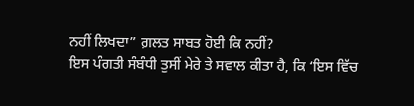ਨਹੀਂ ਲਿਖਦਾ” ਗ਼ਲਤ ਸਾਬਤ ਹੋਈ ਕਿ ਨਹੀਂ?
ਇਸ ਪੰਗਤੀ ਸੰਬੰਧੀ ਤੁਸੀਂ ਮੇਰੇ ਤੇ ਸਵਾਲ ਕੀਤਾ ਹੈ, ਕਿ ‘ਇਸ ਵਿੱਚ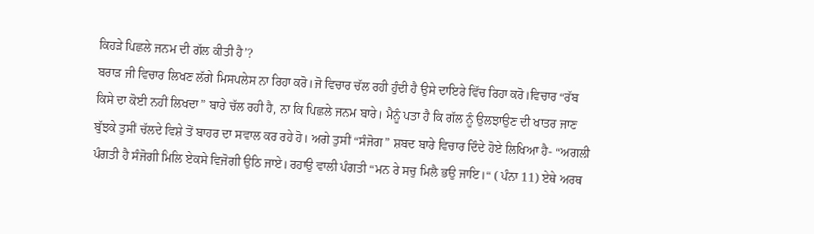ਕਿਹੜੇ ਪਿਛਲੇ ਜਨਮ ਦੀ ਗੱਲ ਕੀਤੀ ਹੈ’?
ਬਰਾੜ ਜੀ ਵਿਚਾਰ ਲਿਖਣ ਲੱਗੇ ਮਿਸਪਲੇਸ ਨਾ ਰਿਹਾ ਕਰੋ।ਜੋ ਵਿਚਾਰ ਚੱਲ ਰਹੀ ਹੁੰਦੀ ਹੈ ਉਸੇ ਦਾਇਰੇ ਵਿੱਚ ਰਿਹਾ ਕਰੋ।ਵਿਚਾਰ “ਰੱਬ ਕਿਸੇ ਦਾ ਕੋਈ ਨਹੀਂ ਲਿਖਦਾ” ਬਾਰੇ ਚੱਲ ਰਹੀ ਹੈ, ਨਾ ਕਿ ਪਿਛਲੇ ਜਨਮ ਬਾਰੇ। ਮੈਨੂੰ ਪਤਾ ਹੈ ਕਿ ਗੱਲ ਨੂੰ ਉਲਝਾਉਣ ਦੀ ਖਾਤਰ ਜਾਣ ਬੁੱਝਕੇ ਤੁਸੀਂ ਚੱਲਦੇ ਵਿਸ਼ੇ ਤੋਂ ਬਾਹਰ ਦਾ ਸਵਾਲ ਕਰ ਰਹੇ ਹੋ। ਅਗੇ ਤੁਸੀਂ “ਸੰਜੋਗ” ਸ਼ਬਦ ਬਾਰੇ ਵਿਚਾਰ ਦਿੰਦੇ ਹੋਏ ਲਿਖਿਆ ਹੈ- “ਅਗਲੀ ਪੰਗਤੀ ਹੈ ਸੰਜੋਗੀ ਮਿਲਿ ਏਕਸੇ ਵਿਜੋਗੀ ਉਠਿ ਜਾਏ। ਰਹਾਉ ਵਾਲੀ ਪੰਗਤੀ “ਮਨ ਰੇ ਸਚੁ ਮਿਲੈ ਭਉ ਜਾਇ।“ ( ਪੰਨਾ 11) ਏਥੇ ਅਰਥ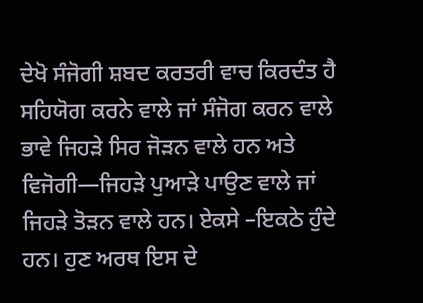ਦੇਖੋ ਸੰਜੋਗੀ ਸ਼ਬਦ ਕਰਤਰੀ ਵਾਚ ਕਿਰਦੰਤ ਹੈ ਸਹਿਯੋਗ ਕਰਨੇ ਵਾਲੇ ਜਾਂ ਸੰਜੋਗ ਕਰਨ ਵਾਲੇ ਭਾਵੇ ਜਿਹੜੇ ਸਿਰ ਜੋੜਨ ਵਾਲੇ ਹਨ ਅਤੇ ਵਿਜੋਗੀ—ਜਿਹੜੇ ਪੁਆੜੇ ਪਾਉਣ ਵਾਲੇ ਜਾਂ ਜਿਹੜੇ ਤੋੜਨ ਵਾਲੇ ਹਨ। ਏਕਸੇ –ਇਕਠੇ ਹੁੰਦੇ ਹਨ। ਹੁਣ ਅਰਥ ਇਸ ਦੇ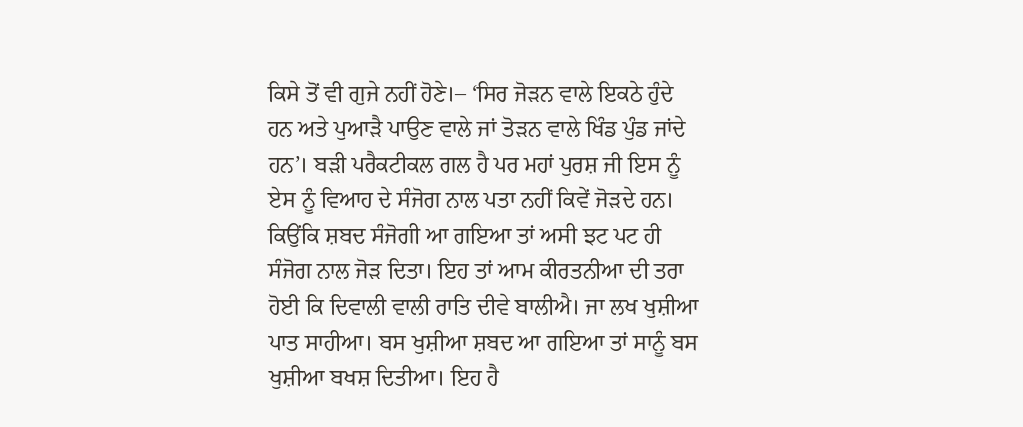ਕਿਸੇ ਤੋਂ ਵੀ ਗੁਜੇ ਨਹੀਂ ਹੋਣੇ।– ‘ਸਿਰ ਜੋੜਨ ਵਾਲੇ ਇਕਠੇ ਹੁੰਦੇ ਹਨ ਅਤੇ ਪੁਆੜੈ ਪਾਉਣ ਵਾਲੇ ਜਾਂ ਤੋੜਨ ਵਾਲੇ ਖਿੰਡ ਪੁੰਡ ਜਾਂਦੇ ਹਨ’। ਬੜੀ ਪਰੈਕਟੀਕਲ ਗਲ ਹੈ ਪਰ ਮਹਾਂ ਪੁਰਸ਼ ਜੀ ਇਸ ਨੂੰ ਏਸ ਨੂੰ ਵਿਆਹ ਦੇ ਸੰਜੋਗ ਨਾਲ ਪਤਾ ਨਹੀਂ ਕਿਵੇਂ ਜੋੜਦੇ ਹਨ। ਕਿਉਂਕਿ ਸ਼ਬਦ ਸੰਜੋਗੀ ਆ ਗਇਆ ਤਾਂ ਅਸੀ ਝਟ ਪਟ ਹੀ ਸੰਜੋਗ ਨਾਲ ਜੋੜ ਦਿਤਾ। ਇਹ ਤਾਂ ਆਮ ਕੀਰਤਨੀਆ ਦੀ ਤਰਾ ਹੋਈ ਕਿ ਦਿਵਾਲੀ ਵਾਲੀ ਰਾਤਿ ਦੀਵੇ ਬਾਲੀਐ। ਜਾ ਲਖ ਖੁਸ਼ੀਆ ਪਾਤ ਸਾਹੀਆ। ਬਸ ਖੁਸ਼ੀਆ ਸ਼ਬਦ ਆ ਗਇਆ ਤਾਂ ਸਾਨੂੰ ਬਸ ਖੁਸ਼ੀਆ ਬਖਸ਼ ਦਿਤੀਆ। ਇਹ ਹੈ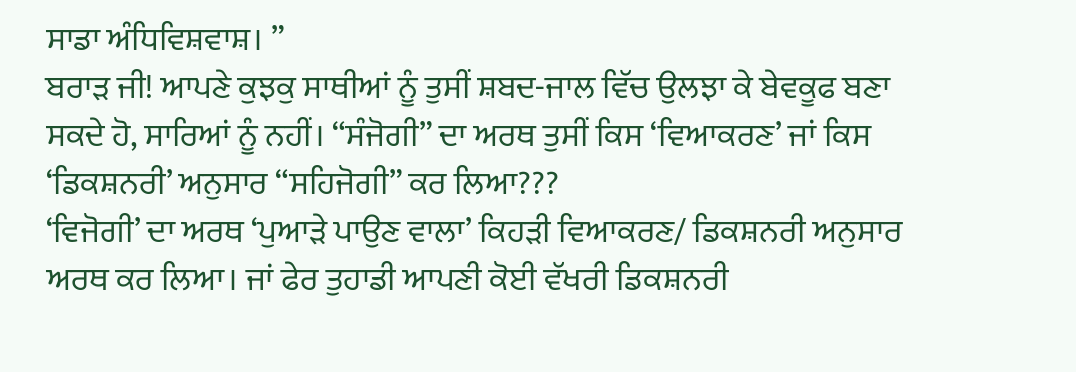ਸਾਡਾ ਅੰਧਿਵਿਸ਼ਵਾਸ਼। ”
ਬਰਾੜ ਜੀ! ਆਪਣੇ ਕੁਝਕੁ ਸਾਥੀਆਂ ਨੂੰ ਤੁਸੀਂ ਸ਼ਬਦ-ਜਾਲ ਵਿੱਚ ਉਲਝਾ ਕੇ ਬੇਵਕੂਫ ਬਣਾ ਸਕਦੇ ਹੋ, ਸਾਰਿਆਂ ਨੂੰ ਨਹੀਂ। “ਸੰਜੋਗੀ” ਦਾ ਅਰਥ ਤੁਸੀਂ ਕਿਸ ‘ਵਿਆਕਰਣ’ ਜਾਂ ਕਿਸ ‘ਡਿਕਸ਼ਨਰੀ’ ਅਨੁਸਾਰ “ਸਹਿਜੋਗੀ” ਕਰ ਲਿਆ???
‘ਵਿਜੋਗੀ’ ਦਾ ਅਰਥ ‘ਪੁਆੜੇ ਪਾਉਣ ਵਾਲਾ’ ਕਿਹੜੀ ਵਿਆਕਰਣ/ ਡਿਕਸ਼ਨਰੀ ਅਨੁਸਾਰ ਅਰਥ ਕਰ ਲਿਆ। ਜਾਂ ਫੇਰ ਤੁਹਾਡੀ ਆਪਣੀ ਕੋਈ ਵੱਖਰੀ ਡਿਕਸ਼ਨਰੀ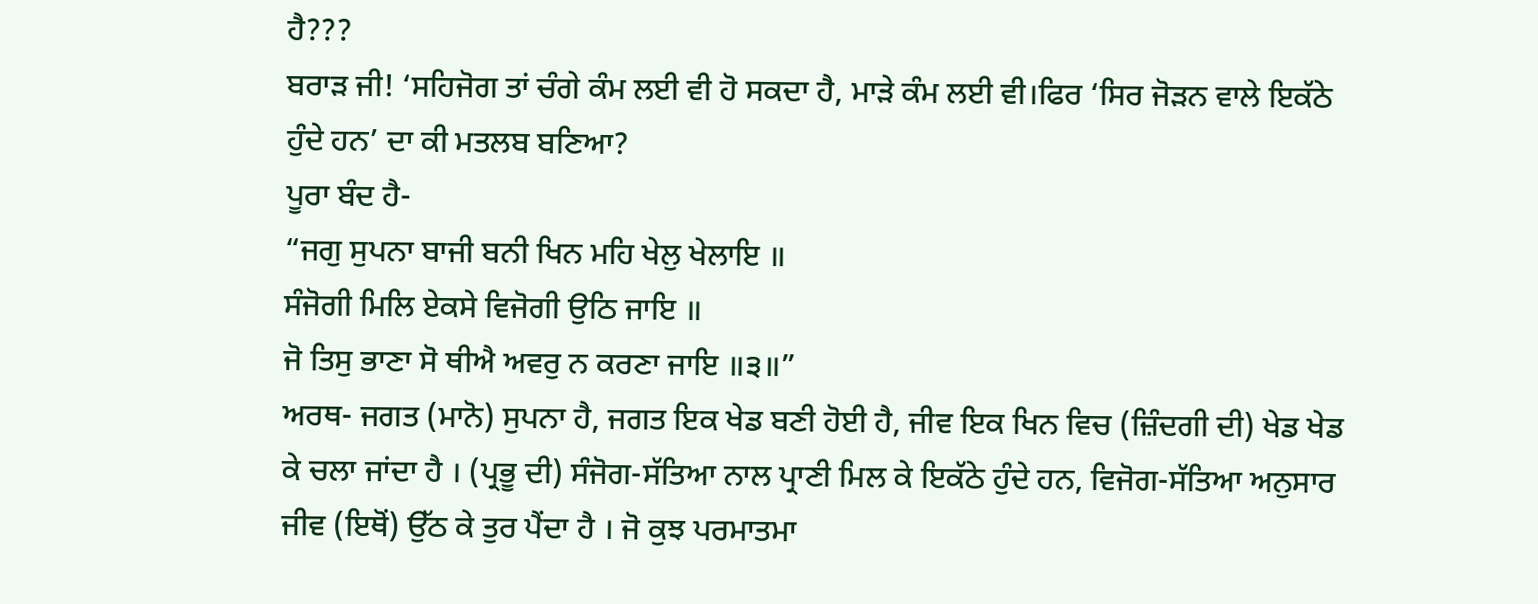ਹੈ???
ਬਰਾੜ ਜੀ! ‘ਸਹਿਜੋਗ ਤਾਂ ਚੰਗੇ ਕੰਮ ਲਈ ਵੀ ਹੋ ਸਕਦਾ ਹੈ, ਮਾੜੇ ਕੰਮ ਲਈ ਵੀ।ਫਿਰ ‘ਸਿਰ ਜੋੜਨ ਵਾਲੇ ਇਕੱਠੇ ਹੁੰਦੇ ਹਨ’ ਦਾ ਕੀ ਮਤਲਬ ਬਣਿਆ?
ਪੂਰਾ ਬੰਦ ਹੈ-
“ਜਗੁ ਸੁਪਨਾ ਬਾਜੀ ਬਨੀ ਖਿਨ ਮਹਿ ਖੇਲੁ ਖੇਲਾਇ ॥
ਸੰਜੋਗੀ ਮਿਲਿ ਏਕਸੇ ਵਿਜੋਗੀ ਉਠਿ ਜਾਇ ॥
ਜੋ ਤਿਸੁ ਭਾਣਾ ਸੋ ਥੀਐ ਅਵਰੁ ਨ ਕਰਣਾ ਜਾਇ ॥੩॥”
ਅਰਥ- ਜਗਤ (ਮਾਨੋ) ਸੁਪਨਾ ਹੈ, ਜਗਤ ਇਕ ਖੇਡ ਬਣੀ ਹੋਈ ਹੈ, ਜੀਵ ਇਕ ਖਿਨ ਵਿਚ (ਜ਼ਿੰਦਗੀ ਦੀ) ਖੇਡ ਖੇਡ ਕੇ ਚਲਾ ਜਾਂਦਾ ਹੈ । (ਪ੍ਰਭੂ ਦੀ) ਸੰਜੋਗ-ਸੱਤਿਆ ਨਾਲ ਪ੍ਰਾਣੀ ਮਿਲ ਕੇ ਇਕੱਠੇ ਹੁੰਦੇ ਹਨ, ਵਿਜੋਗ-ਸੱਤਿਆ ਅਨੁਸਾਰ ਜੀਵ (ਇਥੋਂ) ਉੱਠ ਕੇ ਤੁਰ ਪੈਂਦਾ ਹੈ । ਜੋ ਕੁਝ ਪਰਮਾਤਮਾ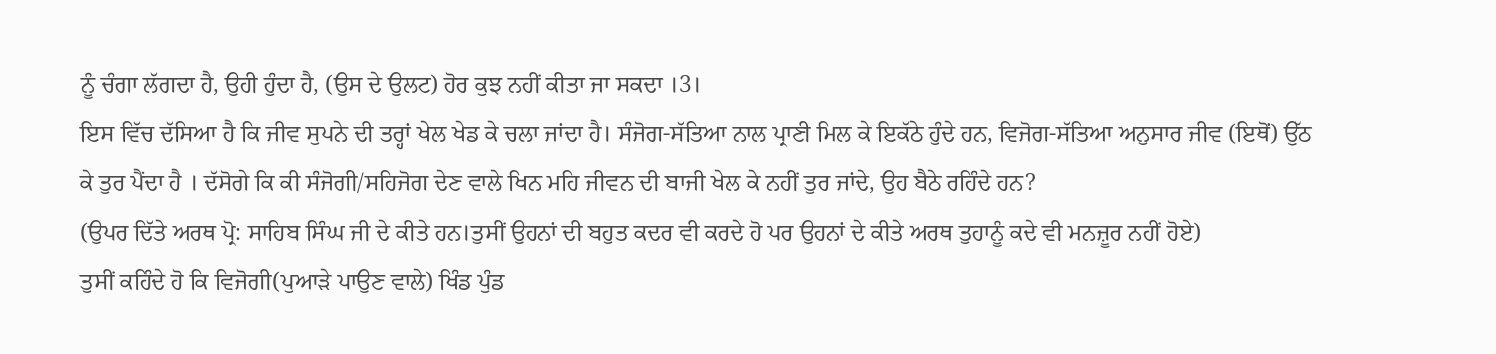ਨੂੰ ਚੰਗਾ ਲੱਗਦਾ ਹੈ, ਉਹੀ ਹੁੰਦਾ ਹੈ, (ਉਸ ਦੇ ਉਲਟ) ਹੋਰ ਕੁਝ ਨਹੀਂ ਕੀਤਾ ਜਾ ਸਕਦਾ ।3।
ਇਸ ਵਿੱਚ ਦੱਸਿਆ ਹੈ ਕਿ ਜੀਵ ਸੁਪਨੇ ਦੀ ਤਰ੍ਹਾਂ ਖੇਲ ਖੇਡ ਕੇ ਚਲਾ ਜਾਂਦਾ ਹੈ। ਸੰਜੋਗ-ਸੱਤਿਆ ਨਾਲ ਪ੍ਰਾਣੀ ਮਿਲ ਕੇ ਇਕੱਠੇ ਹੁੰਦੇ ਹਨ, ਵਿਜੋਗ-ਸੱਤਿਆ ਅਨੁਸਾਰ ਜੀਵ (ਇਥੋਂ) ਉੱਠ ਕੇ ਤੁਰ ਪੈਂਦਾ ਹੈ । ਦੱਸੋਗੇ ਕਿ ਕੀ ਸੰਜੋਗੀ/ਸਹਿਜੋਗ ਦੇਣ ਵਾਲੇ ਖਿਨ ਮਹਿ ਜੀਵਨ ਦੀ ਬਾਜੀ ਖੇਲ ਕੇ ਨਹੀਂ ਤੁਰ ਜਾਂਦੇ, ਉਹ ਬੈਠੇ ਰਹਿੰਦੇ ਹਨ?
(ਉਪਰ ਦਿੱਤੇ ਅਰਥ ਪ੍ਰੋ: ਸਾਹਿਬ ਸਿੰਘ ਜੀ ਦੇ ਕੀਤੇ ਹਨ।ਤੁਸੀਂ ਉਹਨਾਂ ਦੀ ਬਹੁਤ ਕਦਰ ਵੀ ਕਰਦੇ ਹੋ ਪਰ ਉਹਨਾਂ ਦੇ ਕੀਤੇ ਅਰਥ ਤੁਹਾਨੂੰ ਕਦੇ ਵੀ ਮਨਜ਼ੂਰ ਨਹੀਂ ਹੋਏ)
ਤੁਸੀਂ ਕਹਿੰਦੇ ਹੋ ਕਿ ਵਿਜੋਗੀ(ਪੁਆੜੇ ਪਾਉਣ ਵਾਲੇ) ਖਿੰਡ ਪੁੰਡ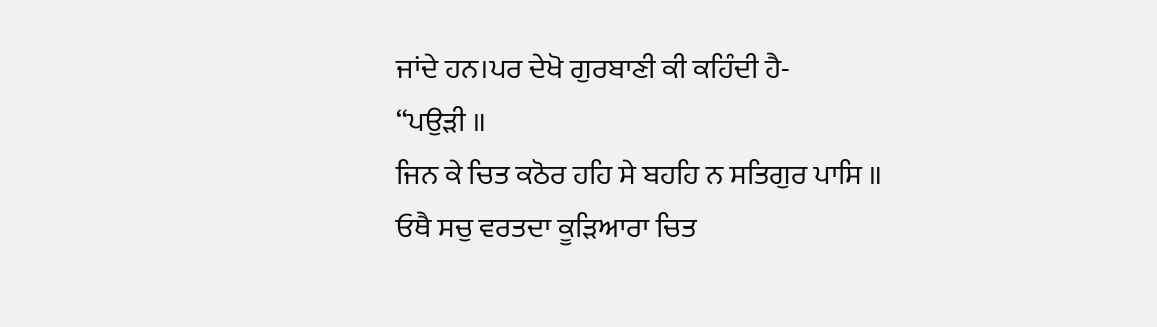ਜਾਂਦੇ ਹਨ।ਪਰ ਦੇਖੋ ਗੁਰਬਾਣੀ ਕੀ ਕਹਿੰਦੀ ਹੈ-
“ਪਉੜੀ ॥
ਜਿਨ ਕੇ ਚਿਤ ਕਠੋਰ ਹਹਿ ਸੇ ਬਹਹਿ ਨ ਸਤਿਗੁਰ ਪਾਸਿ ॥
ਓਥੈ ਸਚੁ ਵਰਤਦਾ ਕੂੜਿਆਰਾ ਚਿਤ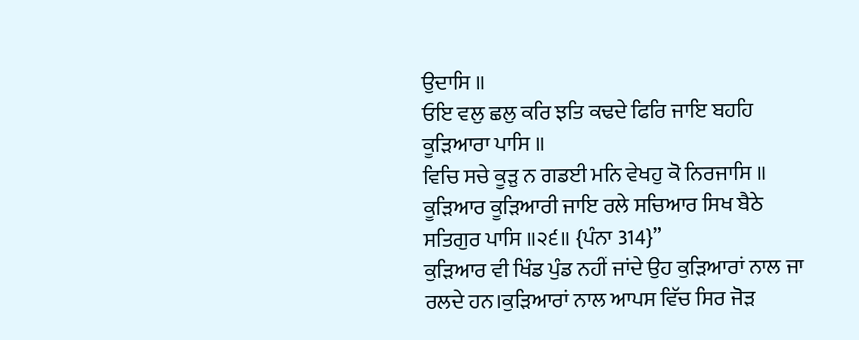ਉਦਾਸਿ ॥
ਓਇ ਵਲੁ ਛਲੁ ਕਰਿ ਝਤਿ ਕਢਦੇ ਫਿਰਿ ਜਾਇ ਬਹਹਿ ਕੂੜਿਆਰਾ ਪਾਸਿ ॥
ਵਿਚਿ ਸਚੇ ਕੂੜੁ ਨ ਗਡਈ ਮਨਿ ਵੇਖਹੁ ਕੋ ਨਿਰਜਾਸਿ ॥
ਕੂੜਿਆਰ ਕੂੜਿਆਰੀ ਜਾਇ ਰਲੇ ਸਚਿਆਰ ਸਿਖ ਬੈਠੇ ਸਤਿਗੁਰ ਪਾਸਿ ॥੨੬॥ {ਪੰਨਾ 314}”
ਕੁੜਿਆਰ ਵੀ ਖਿੰਡ ਪੁੰਡ ਨਹੀਂ ਜਾਂਦੇ ਉਹ ਕੁੜਿਆਰਾਂ ਨਾਲ ਜਾ ਰਲਦੇ ਹਨ।ਕੁੜਿਆਰਾਂ ਨਾਲ ਆਪਸ ਵਿੱਚ ਸਿਰ ਜੋੜ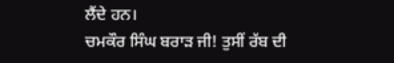ਲੈਂਦੇ ਹਨ।
ਚਮਕੌਰ ਸਿੰਘ ਬਰਾੜ ਜੀ! ਤੁਸੀਂ ਰੱਬ ਦੀ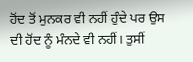ਹੋਂਦ ਤੋਂ ਮੁਨਕਰ ਵੀ ਨਹੀਂ ਹੁੰਦੇ ਪਰ ਉਸ ਦੀ ਹੋਂਦ ਨੂੰ ਮੰਨਦੇ ਵੀ ਨਹੀਂ। ਤੁਸੀਂ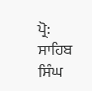ਪ੍ਰੋ: ਸਾਹਿਬ ਸਿੰਘ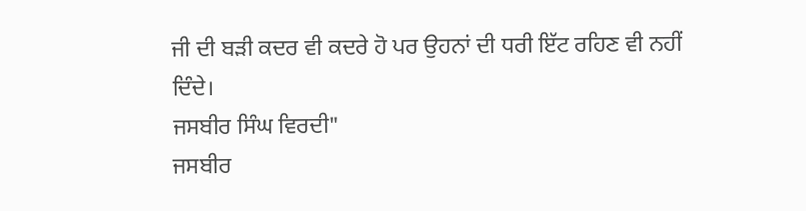ਜੀ ਦੀ ਬੜੀ ਕਦਰ ਵੀ ਕਦਰੇ ਹੋ ਪਰ ਉਹਨਾਂ ਦੀ ਧਰੀ ਇੱਟ ਰਹਿਣ ਵੀ ਨਹੀਂ ਦਿੰਦੇ।
ਜਸਬੀਰ ਸਿੰਘ ਵਿਰਦੀ"
ਜਸਬੀਰ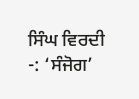ਸਿੰਘ ਵਿਰਦੀ
-: ‘ਸੰਜੋਗ’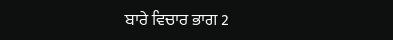ਬਾਰੇ ਵਿਚਾਰ ਭਾਗ 2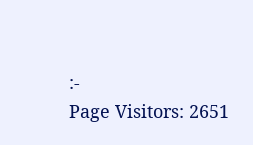:-
Page Visitors: 2651